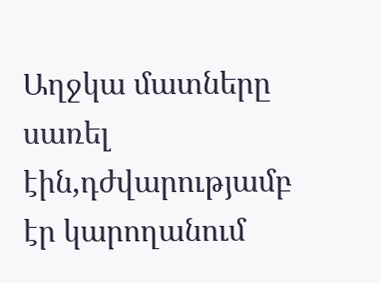Աղջկա մատները սառել էին,դժվարությամբ էր կարողանում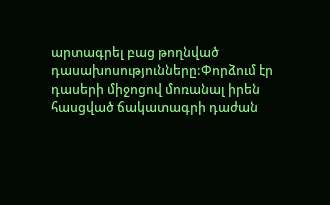արտագրել բաց թողնված դասախոսությունները:Փորձում էր դասերի միջոցով մոռանալ իրեն հասցված ճակատագրի դաժան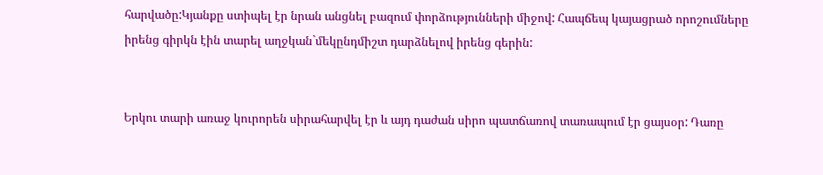հարվածը:Կյանքը ստիպել էր նրան անցնել բազում փորձությունների միջով: Հապճեպ կայացրած որոշումները իրենց գիրկն էին տարել աղջկան`մեկընդմիշտ դարձնելով իրենց գերին:


Երկու տարի առաջ կուրորեն սիրահարվել էր և այդ դաժան սիրո պատճառով տառապում էր ցայսօր: Դառը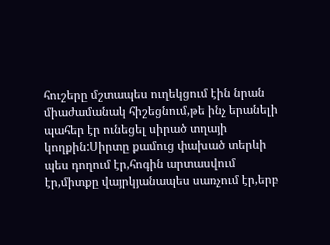հուշերը մշտապես ուղեկցում էին նրան միաժամանակ հիշեցնում,թե ինչ երանելի պահեր էր ունեցել սիրած տղայի կողքին:Սիրտը քամուց փախած տերևի պես դողում էր,հոգին արտասվում էր,միտքը վայրկյանապես սառչում էր,երբ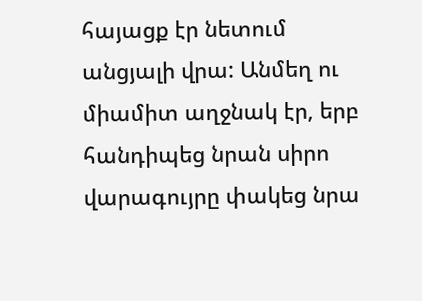հայացք էր նետում անցյալի վրա: Անմեղ ու միամիտ աղջնակ էր, երբ հանդիպեց նրան սիրո վարագույրը փակեց նրա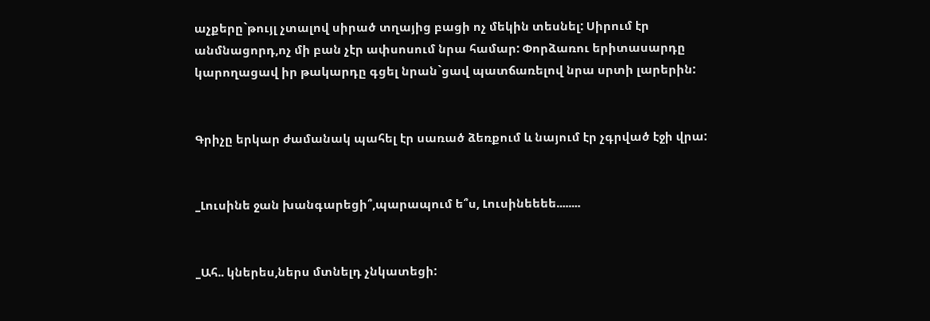աչքերը`թույլ չտալով սիրած տղայից բացի ոչ մեկին տեսնել: Սիրում էր անմնացորդ,ոչ մի բան չէր ափսոսում նրա համար: Փորձառու երիտասարդը կարողացավ իր թակարդը գցել նրան`ցավ պատճառելով նրա սրտի լարերին:


Գրիչը երկար ժամանակ պահել էր սառած ձեռքում և նայում էր չգրված էջի վրա:


_Լուսինե ջան խանգարեցի՞,պարապում ե՞ս, Լուսինեեեե........


_Ահ.. կներես,ներս մտնելդ չնկատեցի: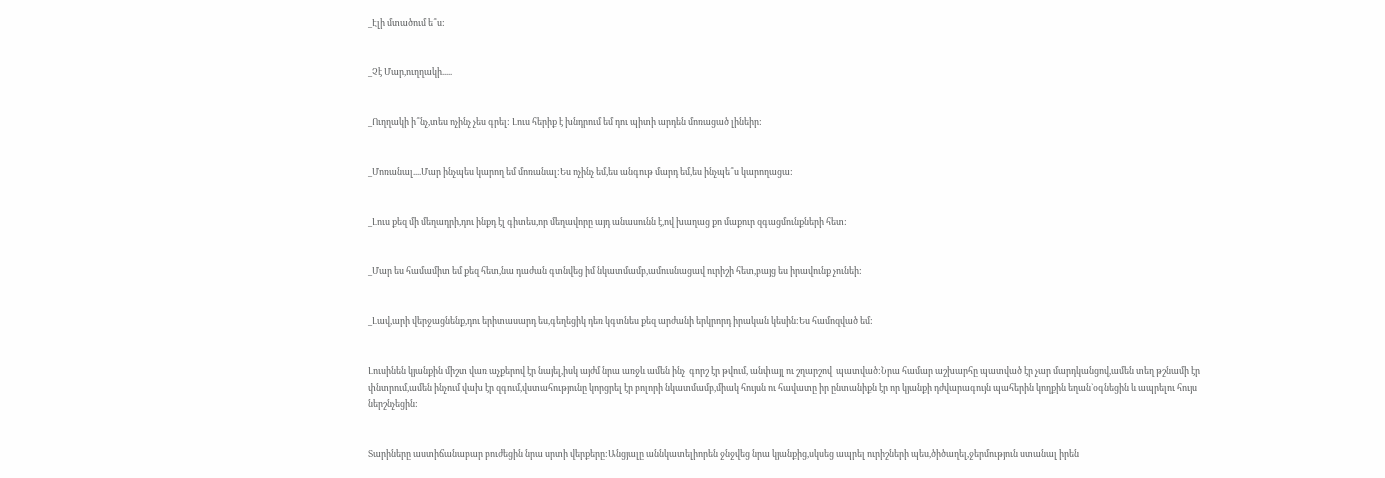_Էլի մտածում ե՞ս:


_Չէ Մար,ուղղակի.....


_Ուղղակի ի՞նչ,տես ոչինչ չես գրել: Լուս հերիք է խնդրում եմ դու պիտի արդեն մոռացած լինեիր:


_Մոռանալ....Մար ինչպես կարող եմ մոռանալ:Ես ոչինչ եմ,ես անգութ մարդ եմ,ես ինչպե՞ս կարողացա:


_Լուս քեզ մի մեղադրի,դու ինքդ էլ գիտես,որ մեղավորը այդ անասունն է,ով խաղաց քո մաքուր զգացմունքների հետ:


_Մար ես համամիտ եմ քեզ հետ,նա դաժան գտնվեց իմ նկատմամբ,ամուսնացավ ուրիշի հետ,բայց ես իրավունք չունեի:


_Լավ,արի վերջացնենք,դու երիտասարդ ես,գեղեցիկ դեռ կգտնես քեզ արժանի երկրորդ իրական կեսին:Ես համոզված եմ:


Լուսինեն կյանքին միշտ վառ աչքերով էր նայել,իսկ այժմ նրա առջև ամեն ինչ  գորշ էր թվում, անփայլ ու շղարշով  պատված:Նրա համար աշխարհը պատված էր չար մարդկանցով,ամեն տեղ թշնամի էր փնտրում,ամեն ինչում վախ էր զգում,վստահությունը կորցրել էր բոլորի նկատմամբ,միակ հույսն ու հավատը իր ընտանիքն էր որ կյանքի դժվարագույն պահերին կողքին եղան`օգնեցին և ապրելու հույս ներշնչեցին:


Տարիները աստիճանաբար բուժեցին նրա սրտի վերքերը:Անցյալը աննկատելիորեն ջնջվեց նրա կյանքից,սկսեց ապրել ուրիշների պես,ծիծաղել,ջերմություն ստանալ իրեն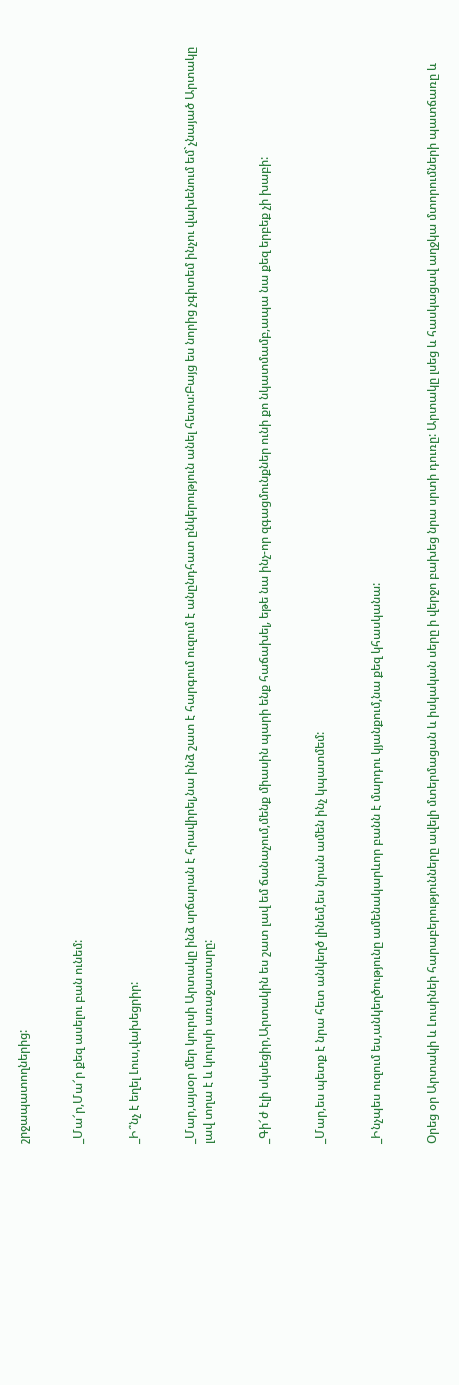շրջապատողներից:


_Մա՜ր,Մա՜ր քեզ ասելու բան ունեմ:


_Ի՞նչ է եղել Լուս,վախեցրիր:


_Մար,այսօր մեր կուրսի Արտակը ինձ սրճարան է հրավիրել,նա ինձ շատ է հարգում ուզում է անընդհատ ընկերություն անել հետս:Բայց ես նորից չգիտեմ ինչու վախենում եմ`չնայած Արտակը լավ տղա է և կուրսի առաջատարը:


_Գի՜ժ էլի սկսեցիր,Արտակին ես շատ լավ եմ ճանաչում,մենք միասին պարի ենք հաճախել, եթե նա ինչ-որ զգացմունքներ ունի քո նկատմամբ,ապա նա քեզ երբեք չի խաբի:


_Մար,ես պետք է նրա հետ անկեղծ լինեմ,ես նրան ամեն ինչ կպատմեմ:


_Ինչպես ուզում ես,անկեղծությունը ամենակարևոր բանն է մարդու կյանքում,նա քեզ կհասկանա:


Օրեց օր Արտակի և Լուսինեի հարաբերությունները ավելի մտերմացան և իսկական սերը ի վերջո բախեց նրա սրտի դուռը: Արտակը լսեց և հասկացավ աղջկա մտորումների պատճառը և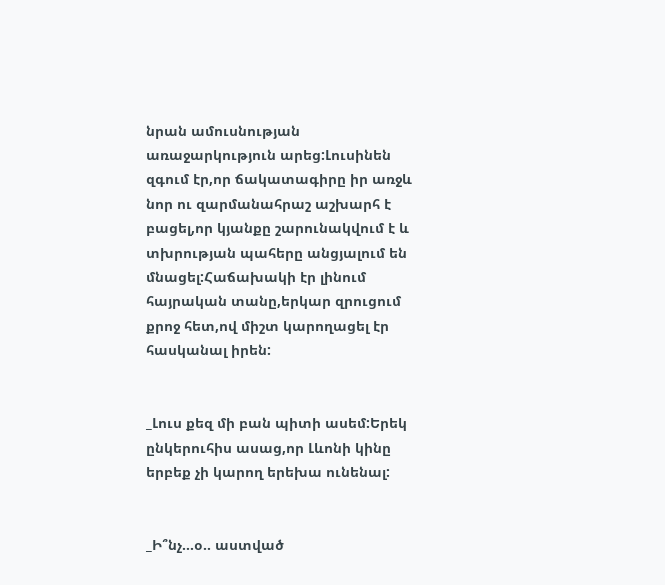նրան ամուսնության առաջարկություն արեց:Լուսինեն զգում էր,որ ճակատագիրը իր առջև նոր ու զարմանահրաշ աշխարհ է բացել,որ կյանքը շարունակվում է և տխրության պահերը անցյալում են մնացել:Հաճախակի էր լինում հայրական տանը,երկար զրուցում քրոջ հետ,ով միշտ կարողացել էր հասկանալ իրեն:


_Լուս քեզ մի բան պիտի ասեմ:Երեկ ընկերուհիս ասաց,որ Լևոնի կինը երբեք չի կարող երեխա ունենալ:


_Ի՞նչ...օ.. աստված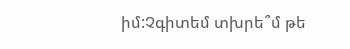իմ:Չգիտեմ տխրե՞մ թե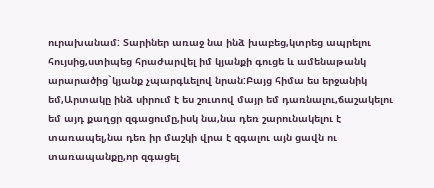ուրախանամ: Տարիներ առաջ նա ինձ խաբեց,կտրեց ապրելու հույսից,ստիպեց հրաժարվել իմ կյանքի գուցե և ամենաթանկ արարածից`կյանք չպարգևելով նրան:Բայց հիմա ես երջանիկ եմ,Արտակը ինձ սիրում է ես շուտով մայր եմ դառնալու,ճաշակելու եմ այդ քաղցր զգացումը,իսկ նա,նա դեռ շարունակելու է տառապել,նա դեռ իր մաշկի վրա է զգալու այն ցավն ու տառապանքը,որ զգացել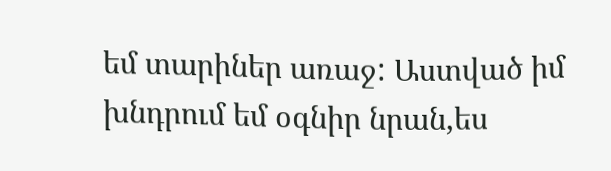եմ տարիներ առաջ: Աստված իմ խնդրում եմ օգնիր նրան,ես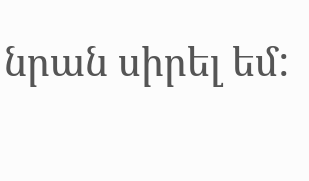նրան սիրել եմ: